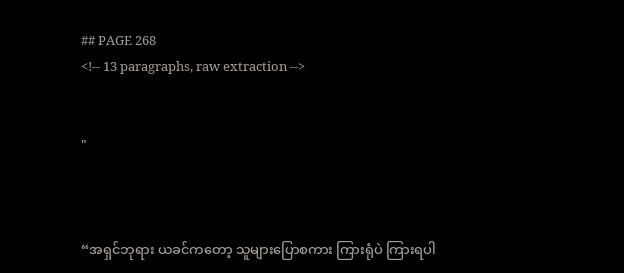## PAGE 268
<!-- 13 paragraphs, raw extraction -->


"



“အရှင်ဘုရား ယခင်ကတော့ သူများပြောစကား ကြားရုံပဲ ကြားရပါ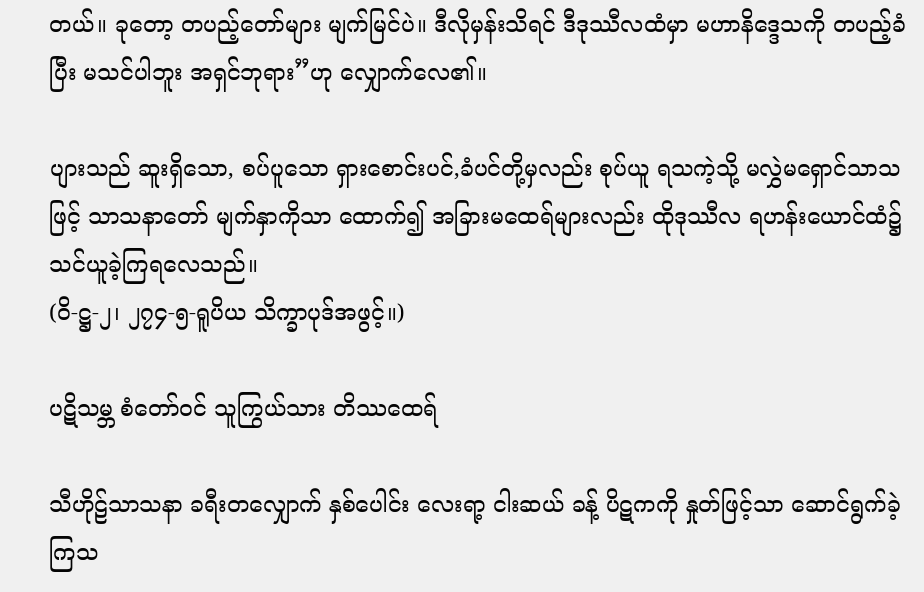တယ်။ ခုတော့ တပည့်တော်များ မျက်မြင်ပဲ။ ဒီလိုမှန်းသိရင် ဒီဒုဿီလထံမှာ မဟာနိဒ္ဒေသကို တပည့်ခံပြီး မသင်ပါဘူး အရှင်ဘုရား”ဟု လျှောက်လေ၏။

ပျားသည် ဆူးရှိသော, စပ်ပူသော ရှားစောင်းပင်,ခံပင်တို့မှလည်း စုပ်ယူ ရသကဲ့သို့ မလွှဲမရှောင်သာသဖြင့် သာသနာတော် မျက်နှာကိုသာ ထောက်၍ အခြားမထေရ်များလည်း ထိုဒုဿီလ ရဟန်းယောင်ထံ၌ သင်ယူခဲ့ကြရလေသည်။
(ဝိ-ဋ္ဌ-၂၊ ၂၇၄-၅-ရူပိယ သိက္ခာပုဒ်အဖွင့်။)

ပဋိသမ္ဘ စံတော်ဝင် သူကြွယ်သား တိဿထေရ်

သီဟိုဠ်သာသနာ ခရီးတလျှောက် နှစ်ပေါင်း လေးရာ့ ငါးဆယ် ခန့် ပိဋကကို နှုတ်ဖြင့်သာ ဆောင်ရွက်ခဲ့ကြသ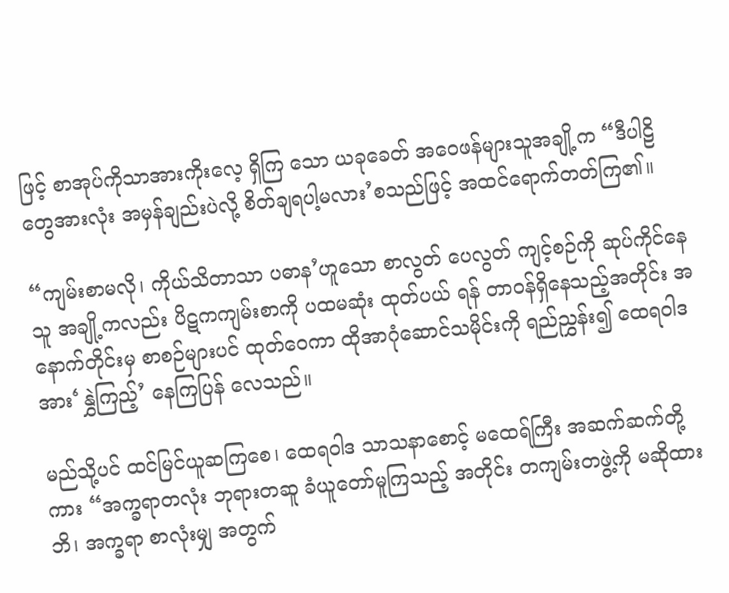ဖြင့် စာအုပ်ကိုသာအားကိုးလေ့ ရှိကြ သော ယခုခေတ် အဝေဖန်များသူအချို့က “ဒီပါဠိတွေအားလုံး အမှန်ချည်းပဲလို့ စိတ်ချရပါ့မလား’စသည်ဖြင့် အထင်ရောက်တတ်ကြ၏။

“ကျမ်းစာမလို၊ ကိုယ်သိတာသာ ပဓာန’ဟူသော စာလွတ် ပေလွတ် ကျင့်စဉ်ကို ဆုပ်ကိုင်နေသူ အချို့ကလည်း ပိဋကကျမ်းစာကို ပထမဆုံး ထုတ်ပယ် ရန် တာဝန်ရှိနေသည့်အတိုင်း အနောက်တိုင်းမှ စာစဉ်များပင် ထုတ်ဝေကာ ထိုအာဂုံဆောင်သမိုင်းကို ရည်ညွှန်း၍ ထေရဝါဒအား‘နွှဲကြည့်’ နေကြပြန် လေသည်။

မည်သို့ပင် ထင်မြင်ယူဆကြစေ၊ ထေရဝါဒ သာသနာစောင့် မထေရ်ကြီး အဆက်ဆက်တို့ကား “အက္ခရာတလုံး ဘုရားတဆူ ခံယူတော်မူကြသည့် အတိုင်း တကျမ်းတဖွဲ့ကို မဆိုထားဘိ၊ အက္ခရာ စာလုံးမျှ အတွက်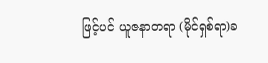ဖြင့်ပင် ယူဇနာတရာ (မိုင်ရှစ်ရာ)ခ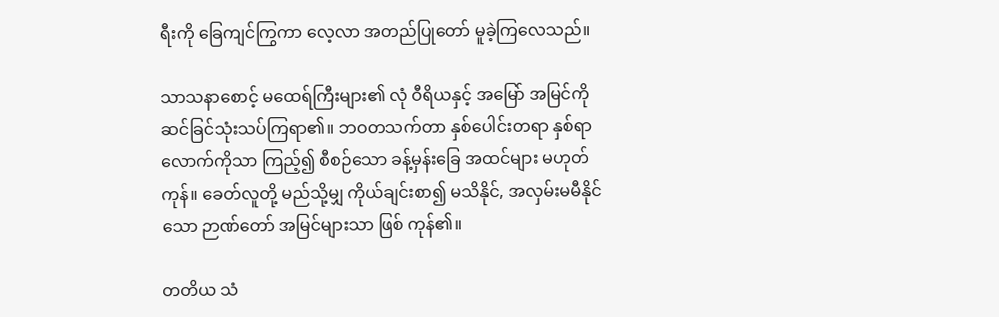ရီးကို ခြေကျင်ကြွကာ လေ့လာ အတည်ပြုတော် မူခဲ့ကြလေသည်။

သာသနာစောင့် မထေရ်ကြီးများ၏ လုံ ဝီရိယနှင့် အမြော် အမြင်ကို ဆင်ခြင်သုံးသပ်ကြရာ၏။ ဘဝတသက်တာ နှစ်ပေါင်းတရာ နှစ်ရာလောက်ကိုသာ ကြည့်၍ စီစဉ်သော ခန့်မှန်းခြေ အထင်များ မဟုတ်ကုန်။ ခေတ်လူတို့ မည်သို့မျှ ကိုယ်ချင်းစာ၍ မသိနိုင်, အလှမ်းမမီနိုင်သော ဉာဏ်တော် အမြင်များသာ ဖြစ် ကုန်၏။

တတိယ သံ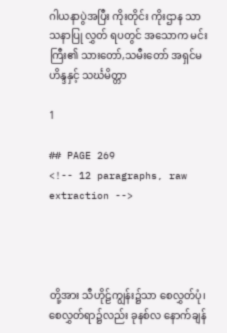ဂါယနာပွဲအပြီး ကိုးတိုင်း ကိုးဌာန သာသနာပြု လွှတ် ရပတွင် အသောက မင်းကြီး၏ သားတော်,သမီးတော် အရှင်မဟိန္ဒနှင့် သင်္ဃမိတ္တာ

1

## PAGE 269
<!-- 12 paragraphs, raw extraction -->




တို့အား သီဟိုဠ်ကျွန်း၌သာ စေလွှတ်ပုံ၊ စေလွှတ်ရာ၌လည်း ခုနစ်လ နောက်ချန်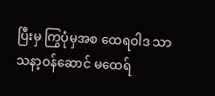ပြီးမှ ကြွပုံမှအစ ထေရဝါဒ သာသနာ့ဝန်ဆောင် မထေရ်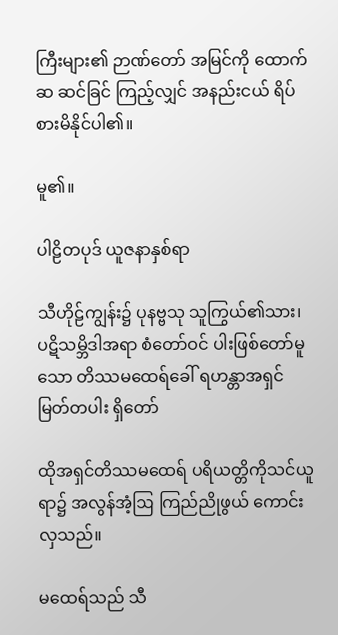ကြီးများ၏ ဉာဏ်တော် အမြင်ကို ထောက်ဆ ဆင်ခြင် ကြည့်လျှင် အနည်းငယ် ရိပ်စားမိနိုင်ပါ၏။

မူ၏။

ပါဠိတပုဒ် ယူဇနာနှစ်ရာ

သီဟိုဠ်ကျွန်း၌ ပုနဗ္ဗသု သူကြွယ်၏သား၊ ပဋိသမ္ဘိဒါအရာ စံတော်ဝင် ပါးဖြစ်တော်မူသော တိဿမထေရ်ခေါ် ရဟန္တာအရှင်မြတ်တပါး ရှိတော်

ထိုအရှင်တိဿမထေရ် ပရိယတ္တိကိုသင်ယူရာ၌ အလွန်အံ့ဩ ကြည်ညိုဖွယ် ကောင်းလှသည်။

မထေရ်သည် သီ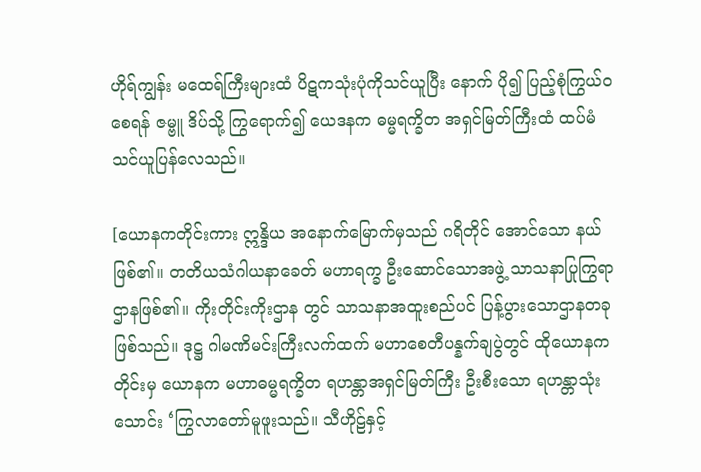ဟိုရ်ကျွန်း မထေရ်ကြီးများထံ ပိဋကသုံးပုံကိုသင်ယူပြီး နောက် ပို၍ ပြည့်စုံကြွယ်ဝစေရန် ဇမ္ဗူ ဒိပ်သို့ ကြွရောက်၍ ယေဒနက ဓမ္မရက္ခိတ အရှင်မြတ်ကြီးထံ ထပ်မံသင်ယူပြန်လေသည်။

[ယောနကတိုင်းကား ဣန္ဒိယ အနောက်မြောက်မှသည် ဂရိတိုင် အောင်သော နယ်ဖြစ်၏။ တတိယသံဂါယနာခေတ် မဟာရက္ခ ဦးဆောင်သောအဖွဲ့ သာသနာပြုကြွရာဌာနဖြစ်၏။ ကိုးတိုင်းကိုးဌာန တွင် သာသနာအထူးစည်ပင် ပြန့်ပွားသောဌာနတခုဖြစ်သည်။ ဒုဋ္ဌ ဂါမဏိမင်းကြီးလက်ထက် မဟာစေတီပန္နက်ချပွဲတွင် ထိုယောနက တိုင်းမှ ယောနက မဟာဓမ္မရက္ခိတ ရဟန္တာအရှင်မြတ်ကြီး ဦးစီးသော ရဟန္တာသုံးသောင်း ‘ကြွလာတော်မူဖူးသည်။ သီဟိုဠ်နှင့်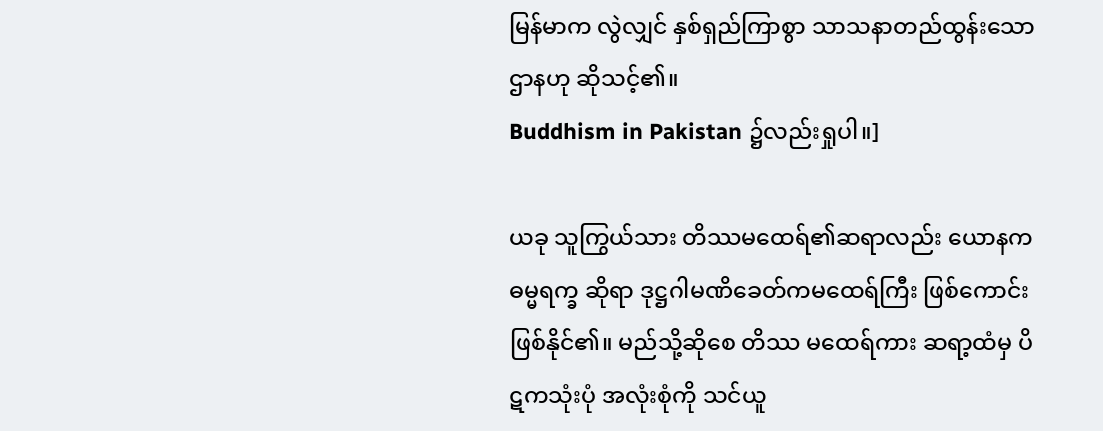မြန်မာက လွဲလျှင် နှစ်ရှည်ကြာစွာ သာသနာတည်ထွန်းသောဌာနဟု ဆိုသင့်၏။
Buddhism in Pakistan ၌လည်းရှုပါ။]

ယခု သူကြွယ်သား တိဿမထေရ်၏ဆရာလည်း ယောနကဓမ္မရက္ခ ဆိုရာ ဒုဋ္ဌဂါမဏိခေတ်ကမထေရ်ကြီး ဖြစ်ကောင်းဖြစ်နိုင်၏။ မည်သို့ဆိုစေ တိဿ မထေရ်ကား ဆရာ့ထံမှ ပိဋကသုံးပုံ အလုံးစုံကို သင်ယူ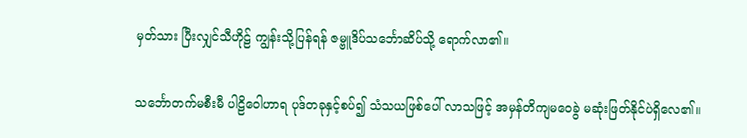မှတ်သား ပြီးလျှင်သီဟိုဠ် ကျွန်းသို့ပြန်ရန် ဇမ္ဗူဒိပ်သင်္ဘောဆိပ်သို့ ရောက်လာ၏။

သင်္ဘောတက်မစီးမီ ပါဠိဝေါဟာရ ပုဒ်တခုနှင့်စပ်၍ သံသယဖြစ်ပေါ် လာသဖြင့် အမှန်တိကျမဝေခွဲ မဆုံးဖြတ်နိုင်ပဲရှိလေ၏။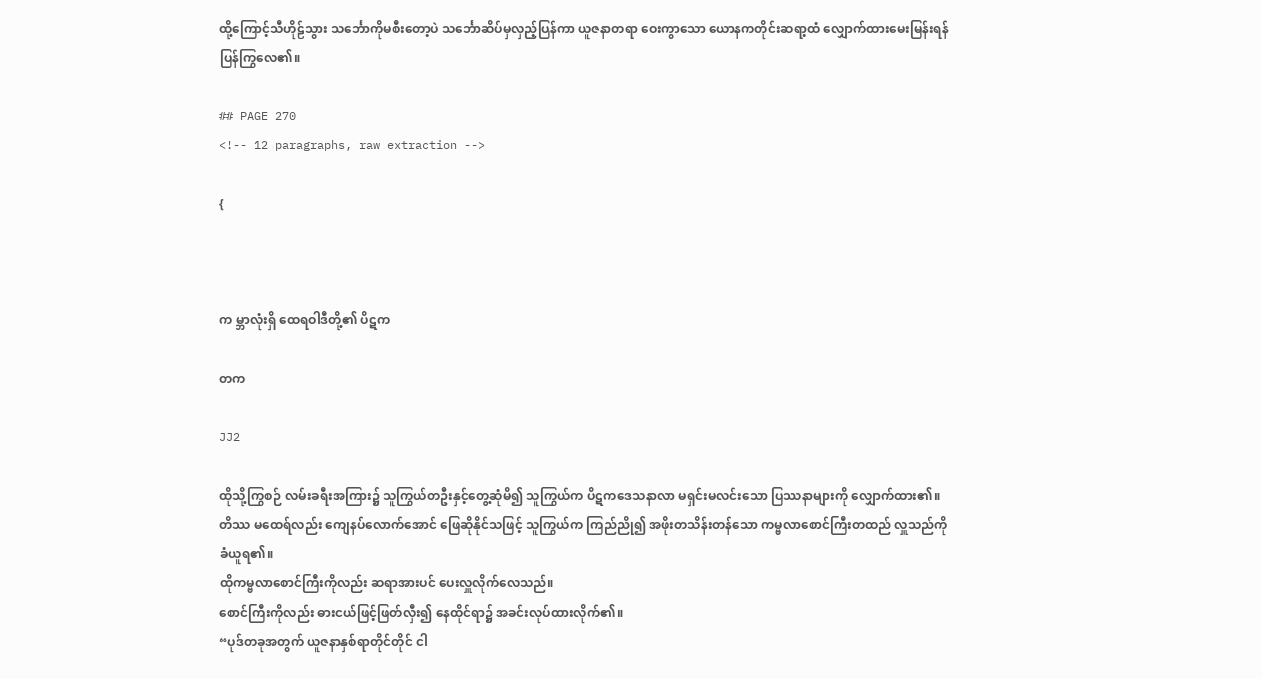ထို့ကြောင့်သီဟိုဠ်သွား သင်္ဘောကိုမစီးတော့ပဲ သင်္ဘောဆိပ်မှလှည့်ပြန်ကာ ယူဇနာတရာ ဝေးကွာသော ယောနကတိုင်းဆရာ့ထံ လျှောက်ထားမေးမြန်းရန် ပြန်ကြွလေ၏။

## PAGE 270
<!-- 12 paragraphs, raw extraction -->

{



က မ္ဘာလုံးရှိ ထေရဝါဒီတို့၏ ပိဋက

တက

JJ2

ထိုသို့ကြွစဉ် လမ်းခရီးအကြား၌ သူကြွယ်တဦးနှင့်တွေ့ဆုံမိ၍ သူကြွယ်က ပိဋကဒေသနာလာ မရှင်းမလင်းသော ပြဿနာများကို လျှောက်ထား၏။ တိဿ မထေရ်လည်း ကျေနပ်လောက်အောင် ဖြေဆိုနိုင်သဖြင့် သူကြွယ်က ကြည်ညို၍ အဖိုးတသိန်းတန်သော ကမ္ဗလာစောင်ကြီးတထည် လှူသည်ကိုခံယူရ၏။
ထိုကမ္ဗလာစောင်ကြီးကိုလည်း ဆရာအားပင် ပေးလှူလိုက်လေသည်။
စောင်ကြီးကိုလည်း ဓားငယ်ဖြင့်ဖြတ်လှီး၍ နေထိုင်ရာ၌ အခင်းလုပ်ထားလိုက်၏။
“ပုဒ်တခုအတွက် ယူဇနာနှစ်ရာတိုင်တိုင် ငါ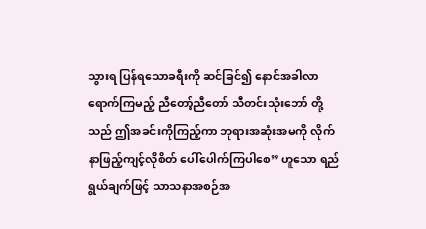သွားရ ပြန်ရသောခရီးကို ဆင်ခြင်၍ နောင်အခါလာရောက်ကြမည့် ညီတော့်ညီတော် သီတင်းသုံးဘော် တို့သည် ဤအခင်းကိုကြည့်ကာ ဘုရားအဆုံးအမကို လိုက်နာဖြည့်ကျင့်လိုစိတ် ပေါ်ပေါက်ကြပါစေ” ဟူသော ရည်ရွယ်ချက်ဖြင့် သာသနာအစဉ်အ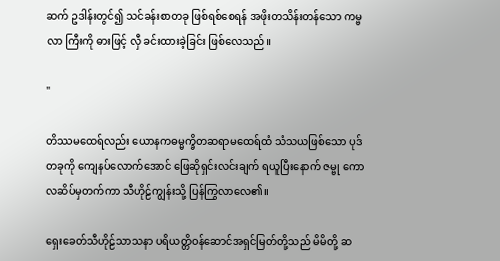ဆက် ဥဒါန်းတွင်၍ သင်ခန်းစာတခု ဖြစ်ရစ်စေရန် အဖိုးတသိန်းတန်သော ကမ္ဗလာ ကြီးကို ဓားဖြင့် လှီ ခင်းထားခဲ့ခြင်း ဖြစ်လေသည်။

"

တိဿမထေရ်လည်း ယောနကဓမ္မက္ခိတဆရာမထေရ်ထံ သံသယဖြစ်သော ပုဒ်တခုကို ကျေနပ်လောက်အောင် ဖြေဆိုရှင်းလင်းချက် ရယူပြီးနောက် ဇမ္ဗု ကောလဆိပ်မှတက်ကာ သီဟိုဠ်ကျွန်းသို့ ပြန်ကြွလာလေ၏။

ရှေးခေတ်သီဟိုဠ်သာသနာ ပရိယတ္တိဝန်ဆောင်အရှင်မြတ်တို့သည် မိမိတို့ ဆ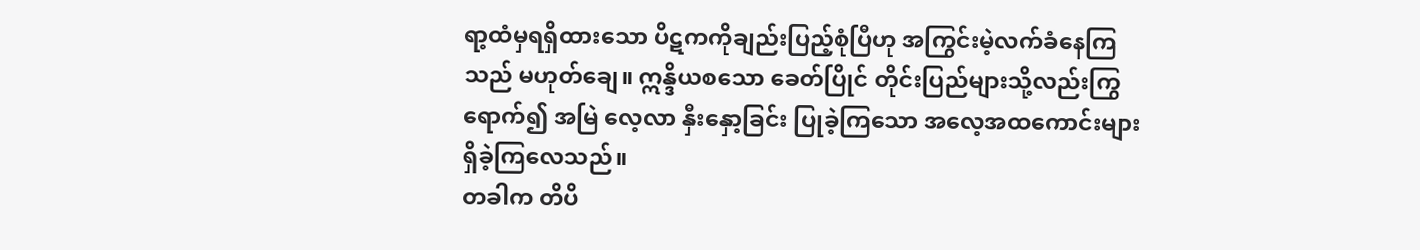ရာ့ထံမှရရှိထားသော ပိဋကကိုချည်းပြည့်စုံပြီဟု အကြွင်းမဲ့လက်ခံနေကြသည် မဟုတ်ချေ။ ဣန္ဒိယစသော ခေတ်ပြိုင် တိုင်းပြည်များသို့လည်းကြွရောက်၍ အမြဲ လေ့လာ နှီးနှော့ခြင်း ပြုခဲ့ကြသော အလေ့အထကောင်းများ ရှိခဲ့ကြလေသည်။
တခါက တိပိ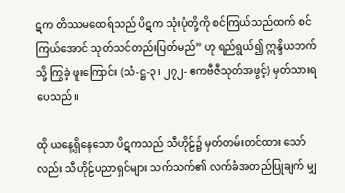ဋက တိဿမထေရ်သည် ပိဋက သုံးပုံတို့ကို စင်ကြယ်သည်ထက် စင်ကြယ်အောင် သုတ်သင်တည်းပြတ်မည်” ဟု ရည်ရွယ်၍ ဣန္ဒိယဘက်သို့ ကြွခဲ့ ဖူးကြောင်း (သံ-ဋ္ဌ-၃၊ ၂၇၂- ဧကဗီဇီသုတ်အဖွင့်) မှတ်သားရပေသည်။

ထို ယနေ့ရှိနေသော ပိဋကသည် သီဟိုဠ်၌ မှတ်တမ်းတင်ထား သော်လည်း သီဟိုဠ်ပညာရှင်များ သက်သက်၏ လက်ခံအတည်ပြုချက် မျှ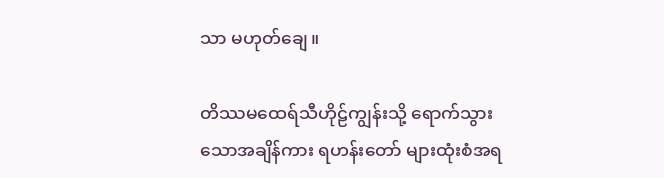သာ မဟုတ်ချေ။

တိဿမထေရ်သီဟိုဠ်ကျွန်းသို့ ရောက်သွားသောအချိန်ကား ရဟန်းတော် များထုံးစံအရ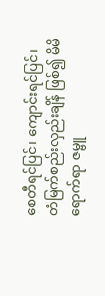စေတီရင်ပြင်၊ ကျောင်းရင်ပြင်၊ တံမြက်စည်းလှည်းချိန် ဖြစ်၍ မိမိရောက်ရာ ဇမ္ဗူ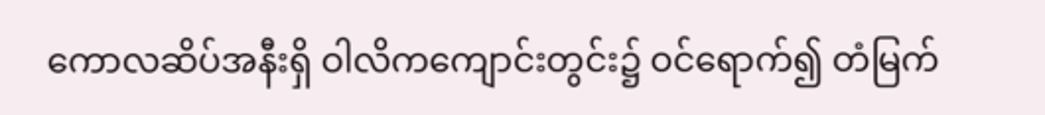ကောလဆိပ်အနီးရှိ ဝါလိကကျောင်းတွင်း၌ ဝင်ရောက်၍ တံမြက်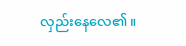လှည်းနေလေ၏။